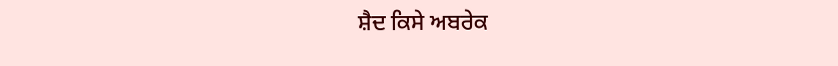ਸ਼ੈਦ ਕਿਸੇ ਅਬਰੇਕ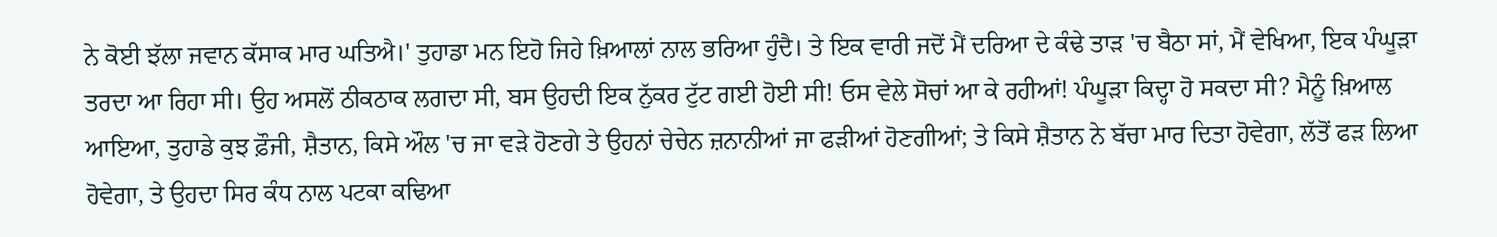ਨੇ ਕੋਈ ਝੱਲਾ ਜਵਾਨ ਕੱਸਾਕ ਮਾਰ ਘਤਿਐ।' ਤੁਹਾਡਾ ਮਨ ਇਹੋ ਜਿਹੇ ਖ਼ਿਆਲਾਂ ਨਾਲ ਭਰਿਆ ਹੁੰਦੈ। ਤੇ ਇਕ ਵਾਰੀ ਜਦੋਂ ਮੈਂ ਦਰਿਆ ਦੇ ਕੰਢੇ ਤਾੜ 'ਚ ਬੈਠਾ ਸਾਂ, ਮੈਂ ਵੇਖਿਆ, ਇਕ ਪੰਘੂੜਾ ਤਰਦਾ ਆ ਰਿਹਾ ਸੀ। ਉਹ ਅਸਲੋਂ ਠੀਕਠਾਕ ਲਗਦਾ ਸੀ, ਬਸ ਉਹਦੀ ਇਕ ਨੁੱਕਰ ਟੁੱਟ ਗਈ ਹੋਈ ਸੀ! ਓਸ ਵੇਲੇ ਸੋਚਾਂ ਆ ਕੇ ਰਹੀਆਂ! ਪੰਘੂੜਾ ਕਿਦ੍ਹਾ ਹੋ ਸਕਦਾ ਸੀ? ਮੈਨੂੰ ਖ਼ਿਆਲ ਆਇਆ, ਤੁਹਾਡੇ ਕੁਝ ਫ਼ੌਜੀ, ਸ਼ੈਤਾਨ, ਕਿਸੇ ਔਲ 'ਚ ਜਾ ਵੜੇ ਹੋਣਗੇ ਤੇ ਉਹਨਾਂ ਚੇਚੇਨ ਜ਼ਨਾਨੀਆਂ ਜਾ ਫੜੀਆਂ ਹੋਣਗੀਆਂ; ਤੇ ਕਿਸੇ ਸ਼ੈਤਾਨ ਨੇ ਬੱਚਾ ਮਾਰ ਦਿਤਾ ਹੋਵੇਗਾ, ਲੱਤੋਂ ਫੜ ਲਿਆ ਹੋਵੇਗਾ, ਤੇ ਉਹਦਾ ਸਿਰ ਕੰਧ ਨਾਲ ਪਟਕਾ ਕਢਿਆ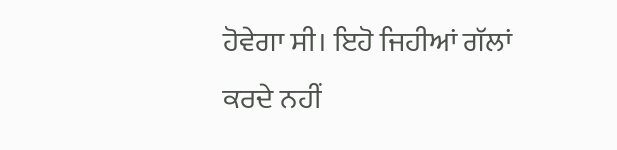ਹੋਵੇਗਾ ਸੀ। ਇਹੋ ਜਿਹੀਆਂ ਗੱਲਾਂ ਕਰਦੇ ਨਹੀਂ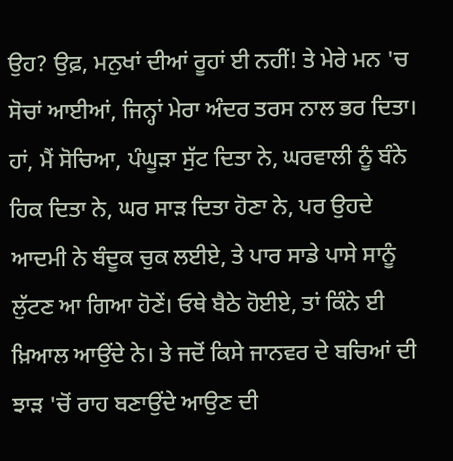ਉਹ? ਉਫ਼, ਮਨੁਖਾਂ ਦੀਆਂ ਰੂਹਾਂ ਈ ਨਹੀਂ! ਤੇ ਮੇਰੇ ਮਨ 'ਚ ਸੋਚਾਂ ਆਈਆਂ, ਜਿਨ੍ਹਾਂ ਮੇਰਾ ਅੰਦਰ ਤਰਸ ਨਾਲ ਭਰ ਦਿਤਾ। ਹਾਂ, ਮੈਂ ਸੋਚਿਆ, ਪੰਘੂੜਾ ਸੁੱਟ ਦਿਤਾ ਨੇ, ਘਰਵਾਲੀ ਨੂੰ ਬੰਨੇ ਹਿਕ ਦਿਤਾ ਨੇ, ਘਰ ਸਾੜ ਦਿਤਾ ਹੋਣਾ ਨੇ, ਪਰ ਉਹਦੇ ਆਦਮੀ ਨੇ ਬੰਦੂਕ ਚੁਕ ਲਈਏ, ਤੇ ਪਾਰ ਸਾਡੇ ਪਾਸੇ ਸਾਨੂੰ ਲੁੱਟਣ ਆ ਗਿਆ ਹੋਣੇਂ। ਓਥੇ ਬੈਠੇ ਹੋਈਏ, ਤਾਂ ਕਿੰਨੇ ਈ ਖ਼ਿਆਲ ਆਉਂਦੇ ਨੇ। ਤੇ ਜਦੋਂ ਕਿਸੇ ਜਾਨਵਰ ਦੇ ਬਚਿਆਂ ਦੀ ਝਾੜ 'ਚੋਂ ਰਾਹ ਬਣਾਉਂਦੇ ਆਉਣ ਦੀ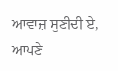ਆਵਾਜ਼ ਸੁਣੀਦੀ ਏ, ਆਪਣੇ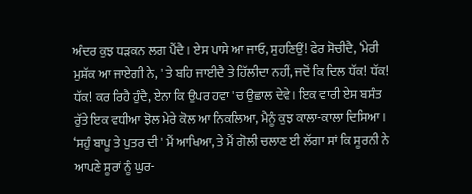ਅੰਦਰ ਕੁਝ ਧੜਕਨ ਲਗ ਪੈਂਦੈ। ਏਸ ਪਾਸੇ ਆ ਜਾਓ, ਸੁਹਣਿਉਂ! ਫੇਰ ਸੋਚੀਦੈ, ‘ਮੇਰੀ ਮੁਸ਼ੱਕ ਆ ਜਾਏਗੀ ਨੇ, ' ਤੇ ਬਹਿ ਜਾਈਦੈ ਤੇ ਹਿੱਲੀਦਾ ਨਹੀਂ, ਜਦੋਂ ਕਿ ਦਿਲ ਧੱਕ! ਧੱਕ! ਧੱਕ! ਕਰ ਰਿਹੈ ਹੁੰਦੈ, ਏਨਾ ਕਿ ਉਪਰ ਹਵਾ 'ਚ ਉਛਾਲ ਦੇਵੇ। ਇਕ ਵਾਰੀ ਏਸ ਬਸੰਤ ਰੁੱਤੇ ਇਕ ਵਧੀਆ ਝੋਲ ਮੇਰੇ ਕੋਲ ਆ ਨਿਕਲਿਆ, ਮੈਨੂੰ ਕੁਝ ਕਾਲਾ-ਕਾਲਾ ਦਿਸਿਆ। ‘ਸਹੁੰ ਬਾਪੂ ਤੇ ਪੁਤਰ ਦੀ ' ਮੈਂ ਆਖਿਆ, ਤੇ ਮੈਂ ਗੋਲੀ ਚਲਾਣ ਈ ਲੱਗਾ ਸਾਂ ਕਿ ਸੂਰਨੀ ਨੇ ਆਪਣੇ ਸੂਰਾਂ ਨੂੰ ਘੁਰ-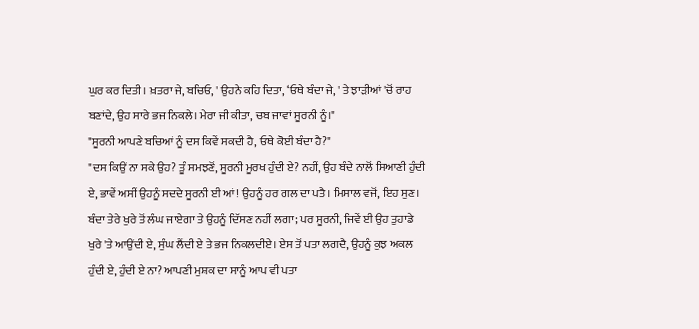ਘੁਰ ਕਰ ਦਿਤੀ। ਖ਼ਤਰਾ ਜੇ, ਬਚਿਓ, ' ਉਹਨੇ ਕਹਿ ਦਿਤਾ, ‘ਓਥੇ ਬੰਦਾ ਜੇ, ' ਤੇ ਝਾੜੀਆਂ 'ਚੋਂ ਰਾਹ ਬਣਾਂਦੇ, ਉਹ ਸਾਰੇ ਭਜ ਨਿਕਲੇ। ਮੇਰਾ ਜੀ ਕੀਤਾ, ਚਬ ਜਾਵਾਂ ਸੂਰਨੀ ਨੂੰ।"
"ਸੂਰਨੀ ਆਪਣੇ ਬਚਿਆਂ ਨੂੰ ਦਸ ਕਿਵੇਂ ਸਕਦੀ ਹੈ, ਓਥੇ ਕੋਈ ਬੰਦਾ ਹੈ?"
"ਦਸ ਕਿਉਂ ਨਾ ਸਕੇ ਉਹ? ਤੂੰ ਸਮਝਣੋਂ, ਸੂਰਨੀ ਮੂਰਖ ਹੁੰਦੀ ਏ? ਨਹੀਂ, ਉਹ ਬੰਦੇ ਨਾਲੋਂ ਸਿਆਣੀ ਹੁੰਦੀ ਏ, ਭਾਵੇਂ ਅਸੀਂ ਉਹਨੂੰ ਸਦਦੇ ਸੂਰਨੀ ਈ ਆਂ! ਉਹਨੂੰ ਹਰ ਗਲ ਦਾ ਪਤੈ। ਮਿਸਾਲ ਵਜੋਂ, ਇਹ ਸੁਣ। ਬੰਦਾ ਤੇਰੇ ਖੁਰੇ ਤੋਂ ਲੰਘ ਜਾਏਗਾ ਤੇ ਉਹਨੂੰ ਦਿੱਸਣ ਨਹੀਂ ਲਗਾ; ਪਰ ਸੂਰਨੀ, ਜਿਵੇਂ ਈ ਉਹ ਤੁਹਾਡੇ ਖੁਰੇ 'ਤੇ ਆਉਂਦੀ ਏ, ਸੁੰਘ ਲੈਂਦੀ ਏ ਤੇ ਭਜ ਨਿਕਲਦੀਏ। ਏਸ ਤੋਂ ਪਤਾ ਲਗਦੈ, ਉਹਨੂੰ ਕੁਝ ਅਕਲ ਹੁੰਦੀ ਏ, ਹੁੰਦੀ ਏ ਨਾ? ਆਪਣੀ ਮੁਸ਼ਕ ਦਾ ਸਾਨੂੰ ਆਪ ਵੀ ਪਤਾ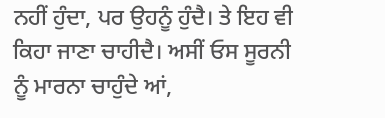ਨਹੀਂ ਹੁੰਦਾ, ਪਰ ਉਹਨੂੰ ਹੁੰਦੈ। ਤੇ ਇਹ ਵੀ ਕਿਹਾ ਜਾਣਾ ਚਾਹੀਦੈ। ਅਸੀਂ ਓਸ ਸੂਰਨੀ ਨੂੰ ਮਾਰਨਾ ਚਾਹੁੰਦੇ ਆਂ,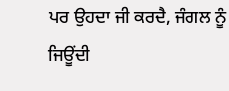ਪਰ ਉਹਦਾ ਜੀ ਕਰਦੈ, ਜੰਗਲ ਨੂੰ ਜਿਊਂਦੀ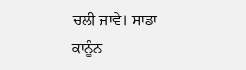ਚਲੀ ਜਾਵੇ। ਸਾਡਾ ਕਾਨੂੰਨ